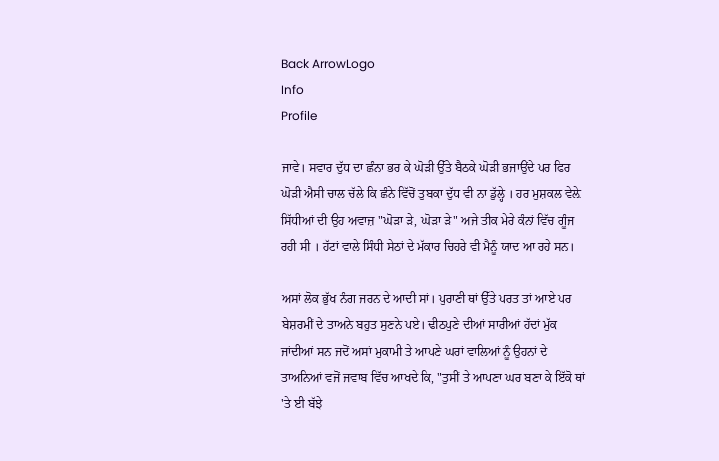Back ArrowLogo
Info
Profile

ਜਾਵੇ। ਸਵਾਰ ਦੁੱਧ ਦਾ ਛੰਨਾ ਭਰ ਕੇ ਘੋੜੀ ਉੱਤੇ ਬੈਠਕੇ ਘੋੜੀ ਭਜਾਉਂਦੇ ਪਰ ਫਿਰ ਘੋੜੀ ਐਸੀ ਚਾਲ ਚੱਲੇ ਕਿ ਛੰਨੇ ਵਿੱਚੋਂ ਤੁਬਕਾ ਦੁੱਧ ਵੀ ਨਾ ਡੁੱਲ੍ਹੇ । ਹਰ ਮੁਸ਼ਕਲ ਵੇਲ਼ੇ ਸਿੱਧੀਆਂ ਦੀ ਉਹ ਅਵਾਜ਼ "ਘੋੜਾ ੜੇ, ਘੋੜਾ ੜੇ" ਅਜੇ ਤੀਕ ਮੇਰੇ ਕੰਨਾਂ ਵਿੱਚ ਗੂੰਜ ਰਹੀ ਸੀ । ਹੱਟਾਂ ਵਾਲੇ ਸਿੰਧੀ ਸੇਠਾਂ ਦੇ ਮੱਕਾਰ ਚਿਹਰੇ ਵੀ ਮੈਨੂੰ ਯਾਦ ਆ ਰਹੇ ਸਨ।

ਅਸਾਂ ਲੋਕ ਭੁੱਖ ਨੰਗ ਜਰਨ ਦੇ ਆਦੀ ਸਾਂ। ਪੁਰਾਣੀ ਥਾਂ ਉੱਤੇ ਪਰਤ ਤਾਂ ਆਏ ਪਰ ਬੇਸ਼ਰਮੀਂ ਦੇ ਤਾਅਨੇ ਬਹੁਤ ਸੁਣਨੇ ਪਏ। ਢੀਠਪੁਣੇ ਦੀਆਂ ਸਾਰੀਆਂ ਹੱਦਾਂ ਮੁੱਕ ਜਾਂਦੀਆਂ ਸਨ ਜਦੋਂ ਅਸਾਂ ਮੁਕਾਮੀ ਤੇ ਆਪਣੇ ਘਰਾਂ ਵਾਲਿਆਂ ਨੂੰ ਉਹਨਾਂ ਦੇ ਤਾਅਨਿਆਂ ਵਜੋਂ ਜਵਾਬ ਵਿੱਚ ਆਖਦੇ ਕਿ, "ਤੁਸੀਂ ਤੇ ਆਪਣਾ ਘਰ ਬਣਾ ਕੇ ਇੱਕੋ ਥਾਂ 'ਤੇ ਈ ਬੱਝੇ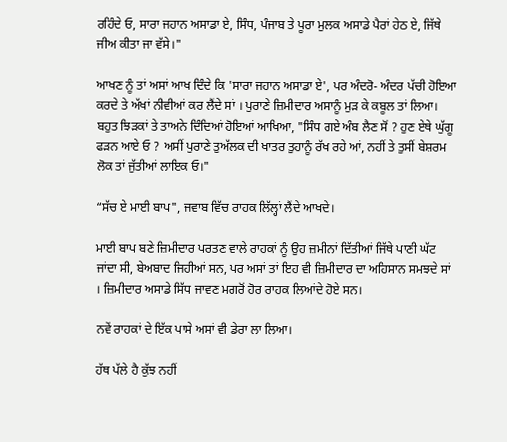ਰਹਿੰਦੇ ਓ, ਸਾਰਾ ਜਹਾਨ ਅਸਾਡਾ ਏ, ਸਿੰਧ, ਪੰਜਾਬ ਤੇ ਪੂਰਾ ਮੁਲਕ ਅਸਾਡੇ ਪੈਰਾਂ ਹੇਠ ਏ, ਜਿੱਥੇ ਜੀਅ ਕੀਤਾ ਜਾ ਵੱਸੇ।"

ਆਖਣ ਨੂੰ ਤਾਂ ਅਸਾਂ ਆਖ ਦਿੰਦੇ ਕਿ 'ਸਾਰਾ ਜਹਾਨ ਅਸਾਡਾ ਏ', ਪਰ ਅੰਦਰੋ- ਅੰਦਰ ਪੱਚੀ ਹੋਇਆ ਕਰਦੇ ਤੇ ਅੱਖਾਂ ਨੀਵੀਆਂ ਕਰ ਲੈਂਦੇ ਸਾਂ । ਪੁਰਾਣੇ ਜ਼ਿਮੀਦਾਰ ਅਸਾਨੂੰ ਮੁੜ ਕੇ ਕਬੂਲ ਤਾਂ ਲਿਆ। ਬਹੁਤ ਝਿੜਕਾਂ ਤੇ ਤਾਅਨੇ ਦਿੰਦਿਆਂ ਹੋਇਆਂ ਆਖਿਆ, "ਸਿੰਧ ਗਏ ਅੰਬ ਲੈਣ ਸੋਂ ? ਹੁਣ ਏਥੇ ਘੁੱਗੂ ਫੜਨ ਆਏ ਓ ? ਅਸੀਂ ਪੁਰਾਣੇ ਤੁਅੱਲਕ ਦੀ ਖਾਤਰ ਤੁਹਾਨੂੰ ਰੱਖ ਰਹੇ ਆਂ, ਨਹੀਂ ਤੇ ਤੁਸੀਂ ਬੇਸ਼ਰਮ ਲੋਕ ਤਾਂ ਜੁੱਤੀਆਂ ਲਾਇਕ ਓ।"

“ਸੱਚ ਏ ਮਾਈ ਬਾਪ", ਜਵਾਬ ਵਿੱਚ ਰਾਹਕ ਲਿੱਲ੍ਹਾਂ ਲੈਂਦੇ ਆਖਦੇ।

ਮਾਈ ਬਾਪ ਬਣੇ ਜ਼ਿਮੀਦਾਰ ਪਰਤਣ ਵਾਲੇ ਰਾਹਕਾਂ ਨੂੰ ਉਹ ਜ਼ਮੀਨਾਂ ਦਿੱਤੀਆਂ ਜਿੱਥੇ ਪਾਣੀ ਘੱਟ ਜਾਂਦਾ ਸੀ, ਬੇਅਬਾਦ ਜਿਹੀਆਂ ਸਨ, ਪਰ ਅਸਾਂ ਤਾਂ ਇਹ ਵੀ ਜ਼ਿਮੀਦਾਰ ਦਾ ਅਹਿਸਾਨ ਸਮਝਦੇ ਸਾਂ । ਜ਼ਿਮੀਦਾਰ ਅਸਾਡੇ ਸਿੱਧ ਜਾਵਣ ਮਗਰੋਂ ਹੋਰ ਰਾਹਕ ਲਿਆਂਦੇ ਹੋਏ ਸਨ।

ਨਵੇਂ ਰਾਹਕਾਂ ਦੇ ਇੱਕ ਪਾਸੇ ਅਸਾਂ ਵੀ ਡੇਰਾ ਲਾ ਲਿਆ।

ਹੱਥ ਪੱਲੇ ਹੈ ਕੁੱਝ ਨਹੀਂ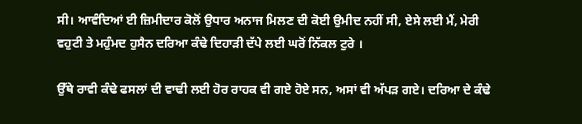ਸੀ। ਆਵੰਦਿਆਂ ਈ ਜ਼ਿਮੀਦਾਰ ਕੋਲੋਂ ਉਧਾਰ ਅਨਾਜ ਮਿਲਣ ਦੀ ਕੋਈ ਉਮੀਦ ਨਹੀਂ ਸੀ, ਏਸੇ ਲਈ ਮੈਂ, ਮੇਰੀ ਵਹੁਟੀ ਤੇ ਮਹੁੰਮਦ ਹੁਸੈਨ ਦਰਿਆ ਕੰਢੇ ਦਿਹਾੜੀ ਦੱਪੇ ਲਈ ਘਰੋਂ ਨਿੱਕਲ ਟੁਰੇ ।

ਉੱਥੇ ਰਾਵੀ ਕੰਢੇ ਫਸਲਾਂ ਦੀ ਵਾਢੀ ਲਈ ਹੋਰ ਰਾਹਕ ਵੀ ਗਏ ਹੋਏ ਸਨ, ਅਸਾਂ ਵੀ ਅੱਪੜ ਗਏ। ਦਰਿਆ ਦੇ ਕੰਢੇ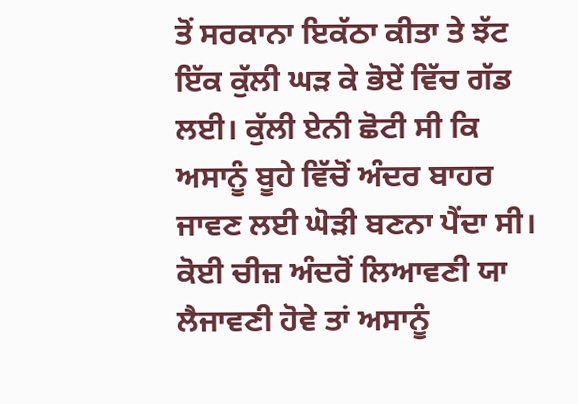ਤੋਂ ਸਰਕਾਨਾ ਇਕੱਠਾ ਕੀਤਾ ਤੇ ਝੱਟ ਇੱਕ ਕੁੱਲੀ ਘੜ ਕੇ ਭੋਏਂ ਵਿੱਚ ਗੱਡ ਲਈ। ਕੁੱਲੀ ਏਨੀ ਛੋਟੀ ਸੀ ਕਿ ਅਸਾਨੂੰ ਬੂਹੇ ਵਿੱਚੋਂ ਅੰਦਰ ਬਾਹਰ ਜਾਵਣ ਲਈ ਘੋੜੀ ਬਣਨਾ ਪੈਂਦਾ ਸੀ। ਕੋਈ ਚੀਜ਼ ਅੰਦਰੋਂ ਲਿਆਵਣੀ ਯਾ ਲੈਜਾਵਣੀ ਹੋਵੇ ਤਾਂ ਅਸਾਨੂੰ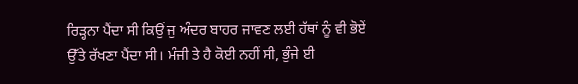ਰਿੜ੍ਹਨਾ ਪੈਂਦਾ ਸੀ ਕਿਉਂ ਜੁ ਅੰਦਰ ਬਾਹਰ ਜਾਵਣ ਲਈ ਹੱਥਾਂ ਨੂੰ ਵੀ ਭੋਏਂ ਉੱਤੇ ਰੱਖਣਾ ਪੈਂਦਾ ਸੀ। ਮੰਜੀ ਤੇ ਹੈ ਕੋਈ ਨਹੀਂ ਸੀ, ਭੁੰਜੇ ਈ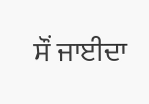ਸੌਂ ਜਾਈਦਾ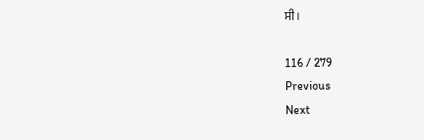ਸੀ।

116 / 279
Previous
Next